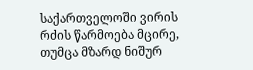საქართველოში ვირის რძის წარმოება მცირე, თუმცა მზარდ ნიშურ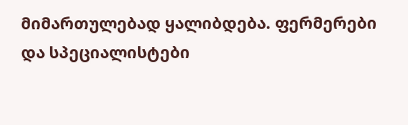მიმართულებად ყალიბდება. ფერმერები და სპეციალისტები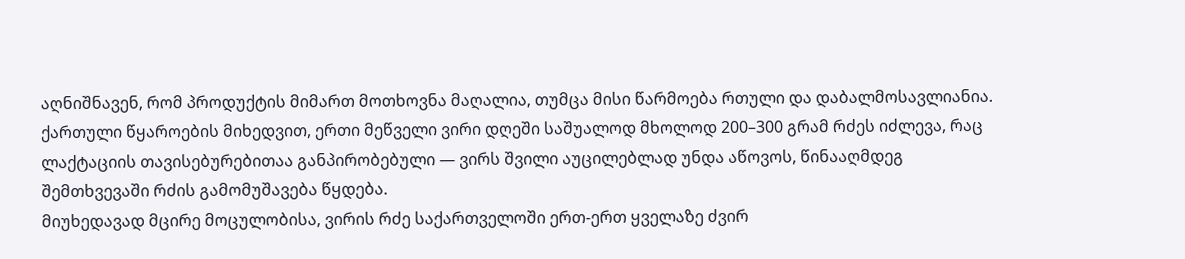აღნიშნავენ, რომ პროდუქტის მიმართ მოთხოვნა მაღალია, თუმცა მისი წარმოება რთული და დაბალმოსავლიანია.
ქართული წყაროების მიხედვით, ერთი მეწველი ვირი დღეში საშუალოდ მხოლოდ 200–300 გრამ რძეს იძლევა, რაც ლაქტაციის თავისებურებითაა განპირობებული — ვირს შვილი აუცილებლად უნდა აწოვოს, წინააღმდეგ შემთხვევაში რძის გამომუშავება წყდება.
მიუხედავად მცირე მოცულობისა, ვირის რძე საქართველოში ერთ-ერთ ყველაზე ძვირ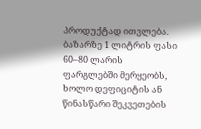პროდუქტად ითვლება. ბაზარზე 1 ლიტრის ფასი 60–80 ლარის ფარგლებში მერყეობს, ხოლო დეფიციტის ან წინასწარი შეკვეთების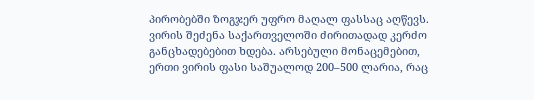პირობებში ზოგჯერ უფრო მაღალ ფასსაც აღწევს.
ვირის შეძენა საქართველოში ძირითადად კერძო განცხადებებით ხდება. არსებული მონაცემებით, ერთი ვირის ფასი საშუალოდ 200–500 ლარია, რაც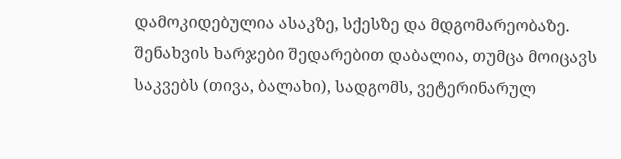დამოკიდებულია ასაკზე, სქესზე და მდგომარეობაზე. შენახვის ხარჯები შედარებით დაბალია, თუმცა მოიცავს საკვებს (თივა, ბალახი), სადგომს, ვეტერინარულ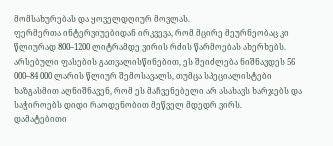მომსახურებას და ყოველდღიურ მოვლას.
ფერმერთა ინტერვიუებიდან ირკვევა, რომ მცირე მეურნეობაც კი წლიურად 800–1200 ლიტრამდე ვირის რძის წარმოებას ახერხებს. არსებული ფასების გათვალისწინებით, ეს შეიძლება ნიშნავდეს 56 000–84 000 ლარის წლიურ შემოსავალს, თუმცა სპეციალისტები ხაზგასმით აღნიშნავენ, რომ ეს მაჩვენებელი არ ასახავს ხარჯებს და საჭიროებს დიდი რაოდენობით მეწველ მდედრ ვირს.
დამატებითი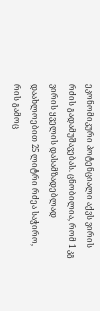ეკონომიკური პოტენციალი აქვს ვირის რძის გადამუშავებას. ცნობილია, რომ 1 კგ ვირის ყველის დასამზადებლად დაახლოებით 25 ლიტრი რძეა საჭირო, რის გამოც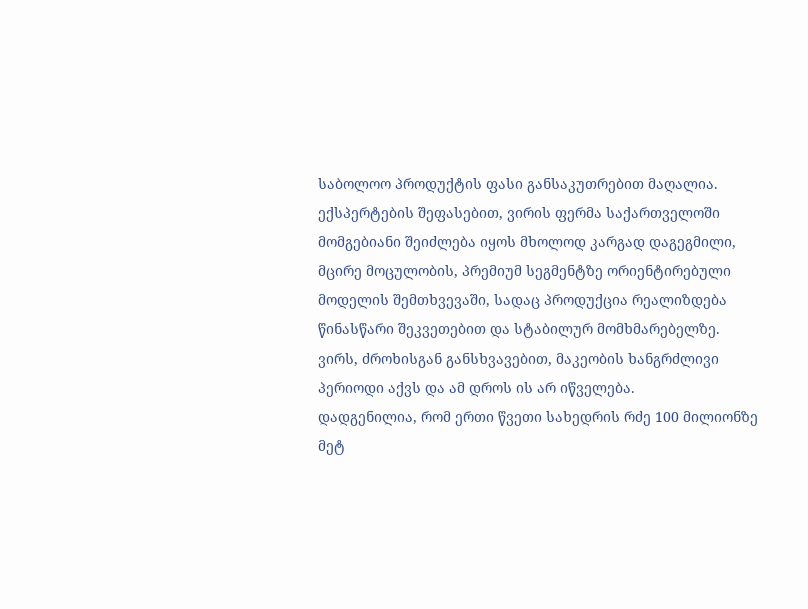საბოლოო პროდუქტის ფასი განსაკუთრებით მაღალია.
ექსპერტების შეფასებით, ვირის ფერმა საქართველოში მომგებიანი შეიძლება იყოს მხოლოდ კარგად დაგეგმილი, მცირე მოცულობის, პრემიუმ სეგმენტზე ორიენტირებული მოდელის შემთხვევაში, სადაც პროდუქცია რეალიზდება წინასწარი შეკვეთებით და სტაბილურ მომხმარებელზე.
ვირს, ძროხისგან განსხვავებით, მაკეობის ხანგრძლივი პერიოდი აქვს და ამ დროს ის არ იწველება.
დადგენილია, რომ ერთი წვეთი სახედრის რძე 100 მილიონზე მეტ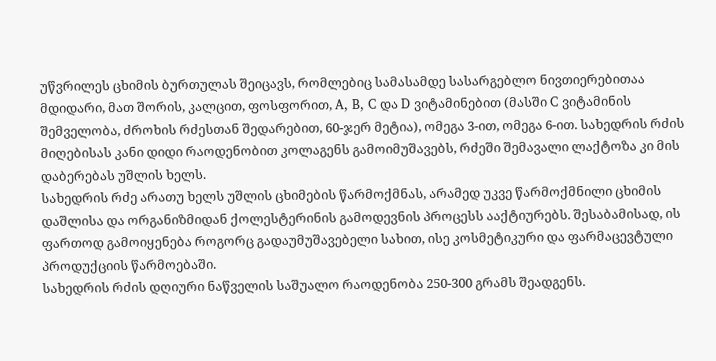უწვრილეს ცხიმის ბურთულას შეიცავს, რომლებიც სამასამდე სასარგებლო ნივთიერებითაა მდიდარი, მათ შორის, კალცით, ფოსფორით, A, B, C და D ვიტამინებით (მასში C ვიტამინის შემველობა, ძროხის რძესთან შედარებით, 60-ჯერ მეტია), ომეგა 3-ით, ომეგა 6-ით. სახედრის რძის მიღებისას კანი დიდი რაოდენობით კოლაგენს გამოიმუშავებს, რძეში შემავალი ლაქტოზა კი მის დაბერებას უშლის ხელს.
სახედრის რძე არათუ ხელს უშლის ცხიმების წარმოქმნას, არამედ უკვე წარმოქმნილი ცხიმის დაშლისა და ორგანიზმიდან ქოლესტერინის გამოდევნის პროცესს ააქტიურებს. შესაბამისად, ის ფართოდ გამოიყენება როგორც გადაუმუშავებელი სახით, ისე კოსმეტიკური და ფარმაცევტული პროდუქციის წარმოებაში.
სახედრის რძის დღიური ნაწველის საშუალო რაოდენობა 250-300 გრამს შეადგენს.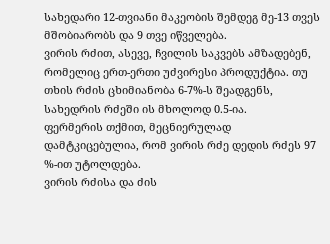სახედარი 12-თვიანი მაკეობის შემდეგ მე-13 თვეს მშობიარობს და 9 თვე იწველება.
ვირის რძით, ასევე, ჩვილის საკვებს ამზადებენ, რომელიც ერთ-ერთი უძვირესი პროდუქტია. თუ თხის რძის ცხიმიანობა 6-7%-ს შეადგენს, სახედრის რძეში ის მხოლოდ 0.5-ია.
ფერმერის თქმით, მეცნიერულად დამტკიცებულია, რომ ვირის რძე დედის რძეს 97 %-ით უტოლდება.
ვირის რძისა და ძის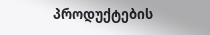პროდუქტების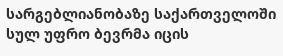სარგებლიანობაზე საქართველოში სულ უფრო ბევრმა იცის